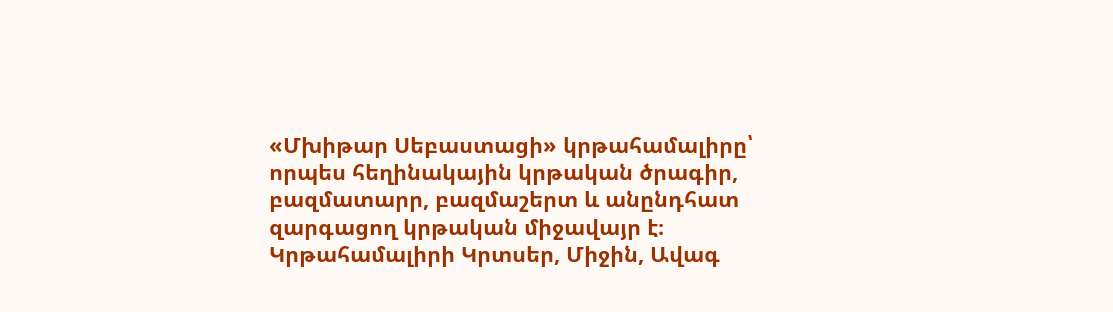«Մխիթար Սեբաստացի» կրթահամալիրը՝ որպես հեղինակային կրթական ծրագիր, բազմատարր, բազմաշերտ և անընդհատ զարգացող կրթական միջավայր է։ Կրթահամալիրի Կրտսեր, Միջին, Ավագ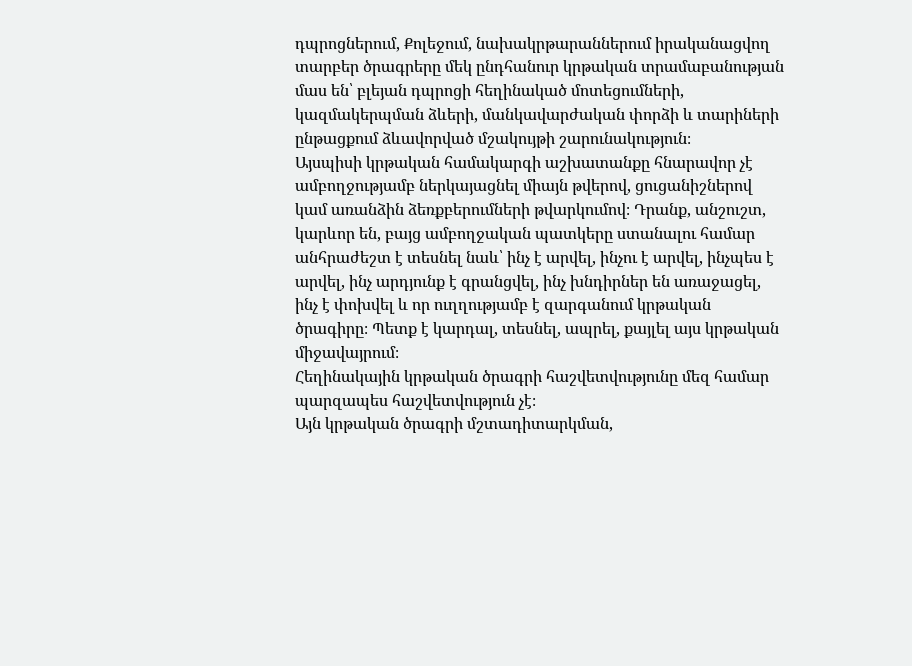դպրոցներում, Քոլեջում, նախակրթարաններում իրականացվող տարբեր ծրագրերը մեկ ընդհանուր կրթական տրամաբանության մաս են՝ բլեյան դպրոցի հեղինակած մոտեցումների, կազմակերպման ձևերի, մանկավարժական փորձի և տարիների ընթացքում ձևավորված մշակույթի շարունակություն։
Այսպիսի կրթական համակարգի աշխատանքը հնարավոր չէ ամբողջությամբ ներկայացնել միայն թվերով, ցուցանիշներով կամ առանձին ձեռքբերումների թվարկումով։ Դրանք, անշուշտ, կարևոր են, բայց ամբողջական պատկերը ստանալու համար անհրաժեշտ է տեսնել նաև՝ ինչ է արվել, ինչու է արվել, ինչպես է արվել, ինչ արդյունք է գրանցվել, ինչ խնդիրներ են առաջացել, ինչ է փոխվել և որ ուղղությամբ է զարգանում կրթական ծրագիրը։ Պետք է կարդալ, տեսնել, ապրել, քայլել այս կրթական միջավայրում։
Հեղինակային կրթական ծրագրի հաշվետվությունը մեզ համար պարզապես հաշվետվություն չէ։
Այն կրթական ծրագրի մշտադիտարկման,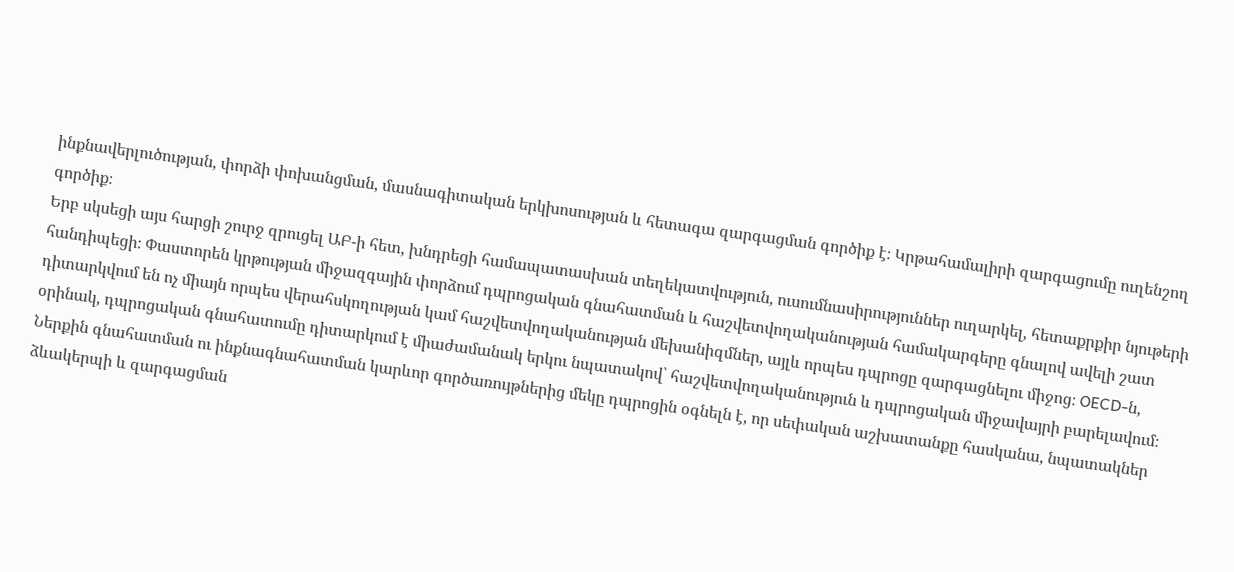ինքնավերլուծության, փորձի փոխանցման, մասնագիտական երկխոսության և հետագա զարգացման գործիք է։ Կրթահամալիրի զարգացումը ուղենշող գործիք։
Երբ սկսեցի այս հարցի շուրջ զրուցել ԱԲ-ի հետ, խնդրեցի համապատասխան տեղեկատվություն, ուսումնասիրություններ ուղարկել, հետաքրքիր նյութերի հանդիպեցի։ Փաստորեն կրթության միջազգային փորձում դպրոցական գնահատման և հաշվետվողականության համակարգերը գնալով ավելի շատ դիտարկվում են ոչ միայն որպես վերահսկողության կամ հաշվետվողականության մեխանիզմներ, այլև որպես դպրոցը զարգացնելու միջոց։ OECD-ն, օրինակ, դպրոցական գնահատումը դիտարկում է միաժամանակ երկու նպատակով՝ հաշվետվողականություն և դպրոցական միջավայրի բարելավում։ Ներքին գնահատման ու ինքնագնահատման կարևոր գործառույթներից մեկը դպրոցին օգնելն է, որ սեփական աշխատանքը հասկանա, նպատակներ ձևակերպի և զարգացման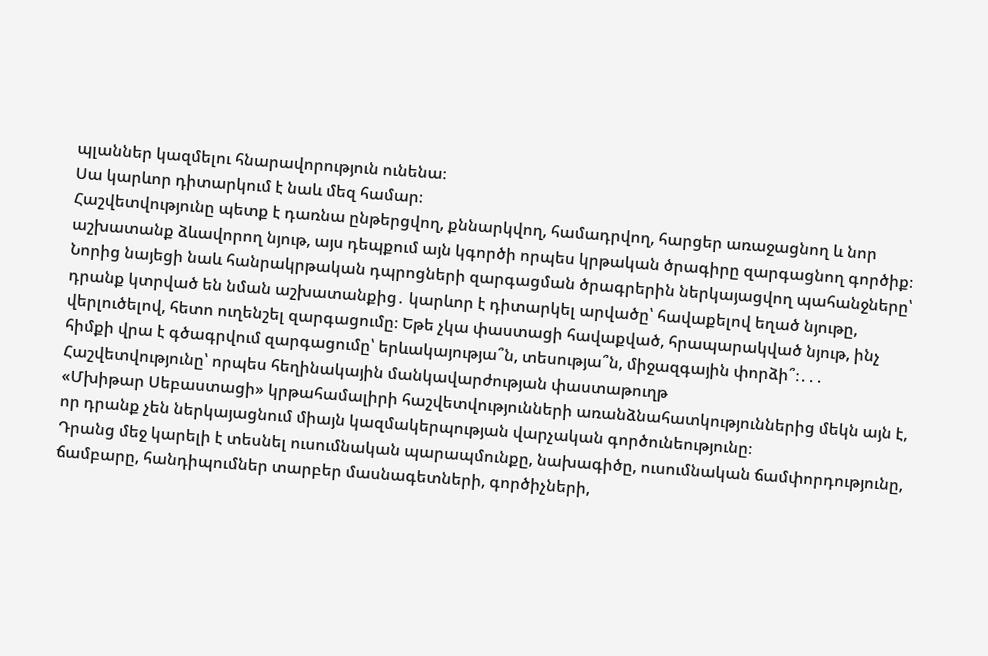պլաններ կազմելու հնարավորություն ունենա։
Սա կարևոր դիտարկում է նաև մեզ համար։
Հաշվետվությունը պետք է դառնա ընթերցվող, քննարկվող, համադրվող, հարցեր առաջացնող և նոր աշխատանք ձևավորող նյութ, այս դեպքում այն կգործի որպես կրթական ծրագիրը զարգացնող գործիք։
Նորից նայեցի նաև հանրակրթական դպրոցների զարգացման ծրագրերին ներկայացվող պահանջները՝ դրանք կտրված են նման աշխատանքից․ կարևոր է դիտարկել արվածը՝ հավաքելով եղած նյութը, վերլուծելով, հետո ուղենշել զարգացումը։ Եթե չկա փաստացի հավաքված, հրապարակված նյութ, ինչ հիմքի վրա է գծագրվում զարգացումը՝ երևակայությա՞ն, տեսությա՞ն, միջազգային փորձի՞։․․․
Հաշվետվությունը՝ որպես հեղինակային մանկավարժության փաստաթուղթ
«Մխիթար Սեբաստացի» կրթահամալիրի հաշվետվությունների առանձնահատկություններից մեկն այն է, որ դրանք չեն ներկայացնում միայն կազմակերպության վարչական գործունեությունը։
Դրանց մեջ կարելի է տեսնել ուսումնական պարապմունքը, նախագիծը, ուսումնական ճամփորդությունը, ճամբարը, հանդիպումներ տարբեր մասնագետների, գործիչների,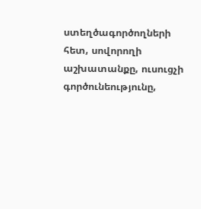ստեղծագործողների հետ, սովորողի աշխատանքը, ուսուցչի գործունեությունը,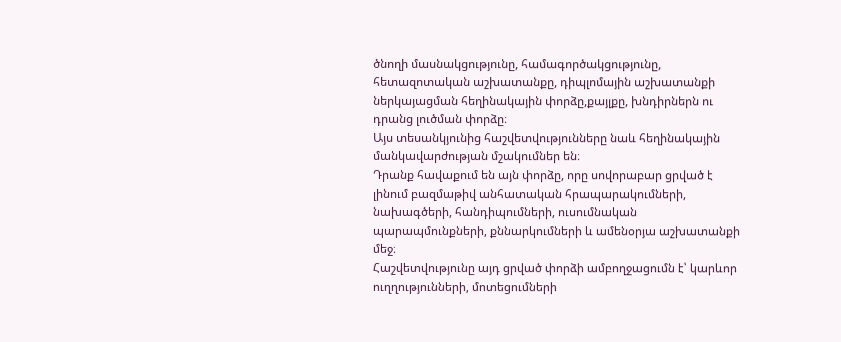ծնողի մասնակցությունը, համագործակցությունը, հետազոտական աշխատանքը, դիպլոմային աշխատանքի ներկայացման հեղինակային փորձը,քայլքը, խնդիրներն ու դրանց լուծման փորձը։
Այս տեսանկյունից հաշվետվությունները նաև հեղինակային մանկավարժության մշակումներ են։
Դրանք հավաքում են այն փորձը, որը սովորաբար ցրված է լինում բազմաթիվ անհատական հրապարակումների, նախագծերի, հանդիպումների, ուսումնական պարապմունքների, քննարկումների և ամենօրյա աշխատանքի մեջ։
Հաշվետվությունը այդ ցրված փորձի ամբողջացումն է՝ կարևոր ուղղությունների, մոտեցումների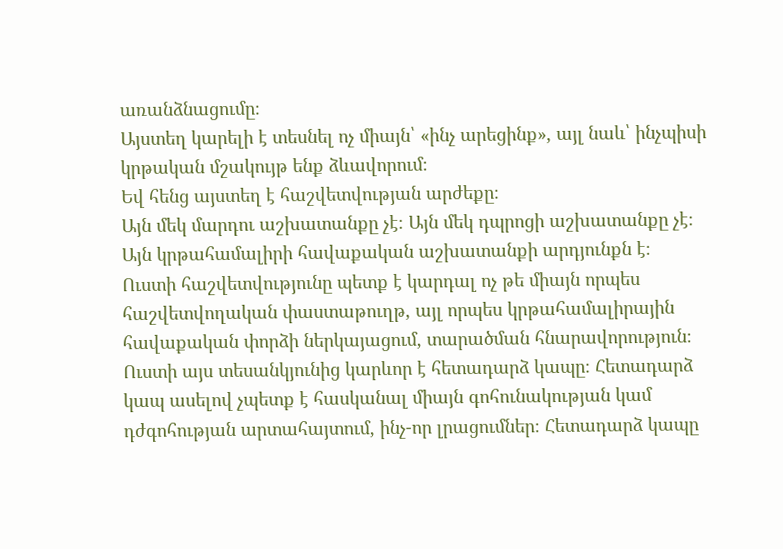առանձնացումը։
Այստեղ կարելի է տեսնել ոչ միայն՝ «ինչ արեցինք», այլ նաև՝ ինչպիսի կրթական մշակույթ ենք ձևավորում։
Եվ հենց այստեղ է հաշվետվության արժեքը։
Այն մեկ մարդու աշխատանքը չէ։ Այն մեկ դպրոցի աշխատանքը չէ։
Այն կրթահամալիրի հավաքական աշխատանքի արդյունքն է։
Ուստի հաշվետվությունը պետք է կարդալ ոչ թե միայն որպես հաշվետվողական փաստաթուղթ, այլ որպես կրթահամալիրային հավաքական փորձի ներկայացում, տարածման հնարավորություն։ Ուստի այս տեսանկյունից կարևոր է հետադարձ կապը։ Հետադարձ կապ ասելով չպետք է հասկանալ միայն գոհունակության կամ դժգոհության արտահայտում, ինչ-որ լրացումներ։ Հետադարձ կապը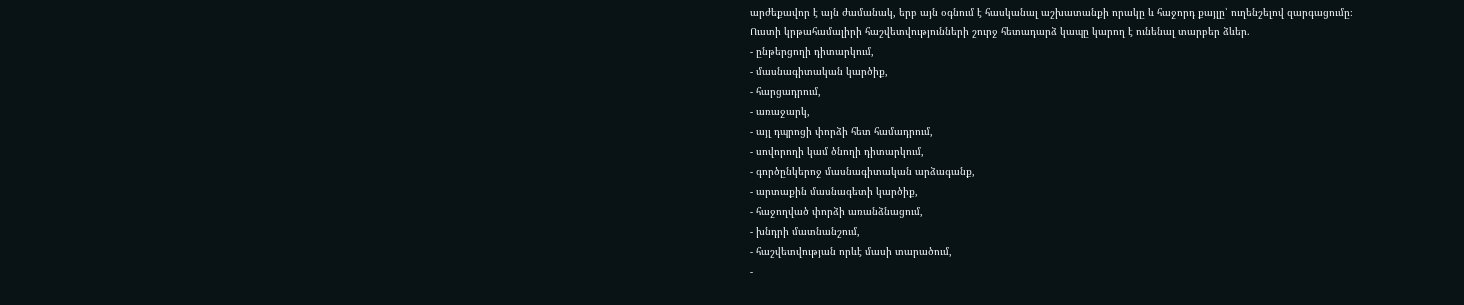արժեքավոր է այն ժամանակ, երբ այն օգնում է հասկանալ աշխատանքի որակը և հաջորդ քայլը՝ ուղենշելով զարգացումը։
Ուստի կրթահամալիրի հաշվետվությունների շուրջ հետադարձ կապը կարող է ունենալ տարբեր ձևեր.
- ընթերցողի դիտարկում,
- մասնագիտական կարծիք,
- հարցադրում,
- առաջարկ,
- այլ դպրոցի փորձի հետ համադրում,
- սովորողի կամ ծնողի դիտարկում,
- գործընկերոջ մասնագիտական արձագանք,
- արտաքին մասնագետի կարծիք,
- հաջողված փորձի առանձնացում,
- խնդրի մատնանշում,
- հաշվետվության որևէ մասի տարածում,
-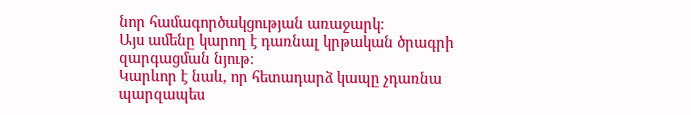նոր համագործակցության առաջարկ։
Այս ամենը կարող է դառնալ կրթական ծրագրի զարգացման նյութ։
Կարևոր է նաև, որ հետադարձ կապը չդառնա պարզապես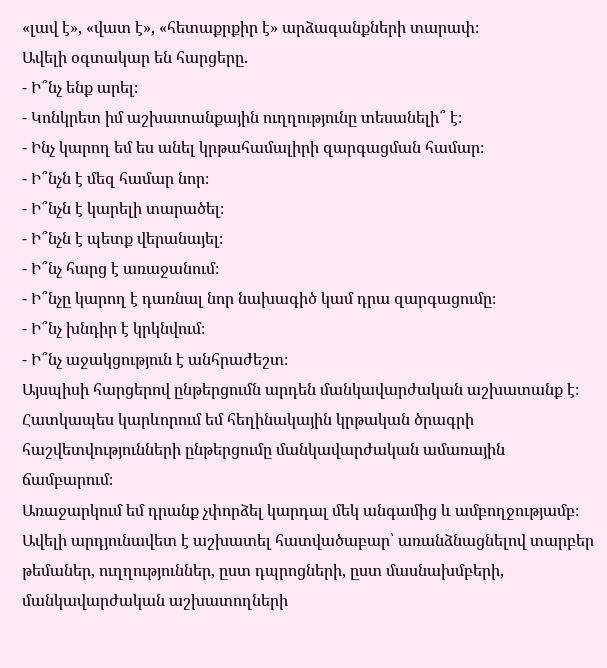«լավ է», «վատ է», «հետաքրքիր է» արձագանքների տարափ։
Ավելի օգտակար են հարցերը.
- Ի՞նչ ենք արել։
- Կոնկրետ իմ աշխատանքային ուղղությունը տեսանելի՞ է։
- Ինչ կարող եմ ես անել կրթահամալիրի զարգացման համար։
- Ի՞նչն է մեզ համար նոր։
- Ի՞նչն է կարելի տարածել։
- Ի՞նչն է պետք վերանայել։
- Ի՞նչ հարց է առաջանում։
- Ի՞նչը կարող է դառնալ նոր նախագիծ կամ դրա զարգացումը։
- Ի՞նչ խնդիր է կրկնվում։
- Ի՞նչ աջակցություն է անհրաժեշտ։
Այսպիսի հարցերով ընթերցումն արդեն մանկավարժական աշխատանք է։
Հատկապես կարևորում եմ հեղինակային կրթական ծրագրի հաշվետվությունների ընթերցումը մանկավարժական ամառային ճամբարում։
Առաջարկում եմ դրանք չփորձել կարդալ մեկ անգամից և ամբողջությամբ։ Ավելի արդյունավետ է աշխատել հատվածաբար՝ առանձնացնելով տարբեր թեմաներ, ուղղություններ, ըստ դպրոցների, ըստ մասնախմբերի, մանկավարժական աշխատողների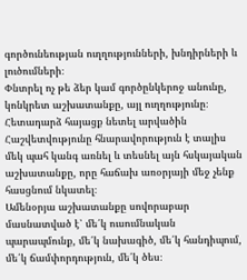գործունեության ուղղությունների, խնդիրների և լուծումների։
Փնտրել ոչ թե ձեր կամ գործընկերոջ անունը, կոնկրետ աշխատանքը, այլ ուղղությունը։
Հետադարձ հայացք նետել արվածին
Հաշվետվությունը հնարավորություն է տալիս մեկ պահ կանգ առնել և տեսնել այն հսկայական աշխատանքը, որը հաճախ առօրյայի մեջ չենք հասցնում նկատել։
Ամենօրյա աշխատանքը սովորաբար մասնատված է՝ մե՛կ ուսումնական պարապմունք, մե՛կ նախագիծ, մե՛կ հանդիպում, մե՛կ ճամփորդություն, մե՛կ ծես։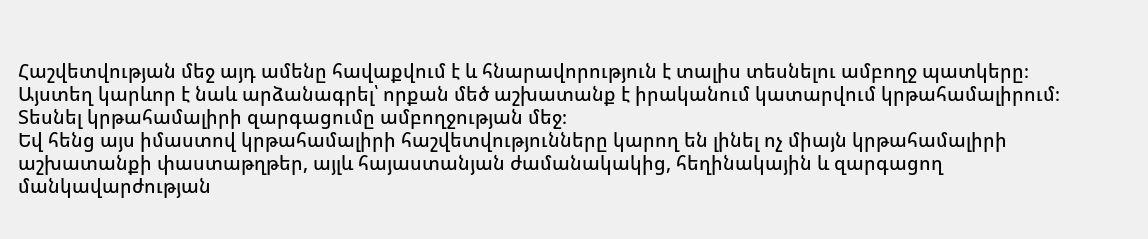Հաշվետվության մեջ այդ ամենը հավաքվում է և հնարավորություն է տալիս տեսնելու ամբողջ պատկերը։
Այստեղ կարևոր է նաև արձանագրել՝ որքան մեծ աշխատանք է իրականում կատարվում կրթահամալիրում։
Տեսնել կրթահամալիրի զարգացումը ամբողջության մեջ։
Եվ հենց այս իմաստով կրթահամալիրի հաշվետվությունները կարող են լինել ոչ միայն կրթահամալիրի աշխատանքի փաստաթղթեր, այլև հայաստանյան ժամանակակից, հեղինակային և զարգացող մանկավարժության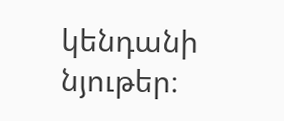կենդանի նյութեր։